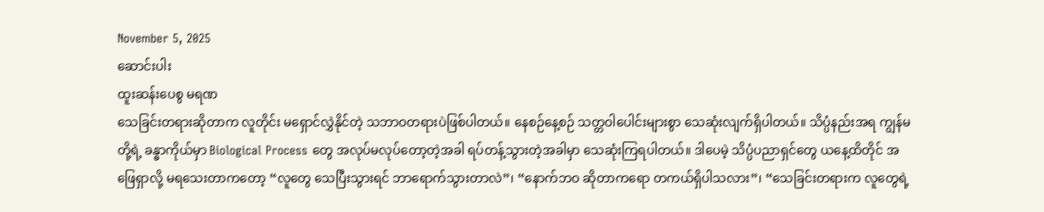November 5, 2025
ဆောင်းပါး
ထူးဆန်းပေစွ မရဏ
သေခြင်းတရားဆိုတာက လူတိုင်း မရှောင်လွှဲနိုင်တဲ့ သဘာဝတရားပဲဖြစ်ပါတယ်။ နေစဉ်နေ့စဉ် သတ္တဝါပေါင်းများစွာ သေဆုံးလျက်ရှိပါတယ်။ သိပ္ပံနည်းအရ ကျွန်မတို့ရဲ့ ခန္ဓာကိုယ်မှာ Biological Process တွေ အလုပ်မလုပ်တော့တဲ့အခါ ရပ်တန့်သွားတဲ့အခါမှာ သေဆုံးကြရပါတယ်။ ဒါပေမဲ့ သိပ္ပံပညာရှင်တွေ ယနေ့ထိတိုင် အဖြေရှာလို့ မရသေးတာကတော့ “လူတွေ သေပြီးသွားရင် ဘာရောက်သွားတာလဲ”၊ “နောက်ဘဝ ဆိုတာကရော တကယ်ရှိပါသလား”၊ “သေခြင်းတရားက လူတွေရဲ့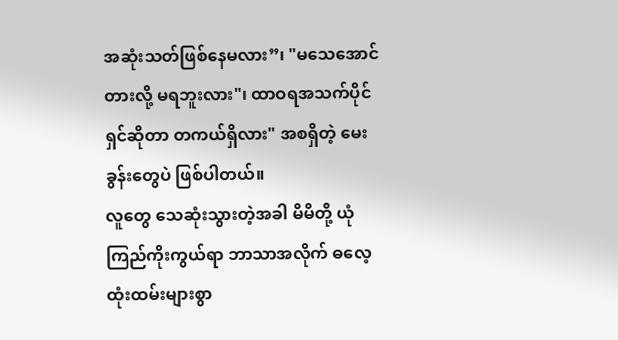အဆုံးသတ်ဖြစ်နေမလား”၊ "မသေအောင် တားလို့ မရဘူးလား"၊ ထာဝရအသက်ပိုင်ရှင်ဆိုတာ တကယ်ရှိလား" အစရှိတဲ့ မေးခွန်းတွေပဲ ဖြစ်ပါတယ်။
လူတွေ သေဆုံးသွားတဲ့အခါ မိမိတို့ ယုံကြည်ကိုးကွယ်ရာ ဘာသာအလိုက် ဓလေ့ထုံးထမ်းများစွာ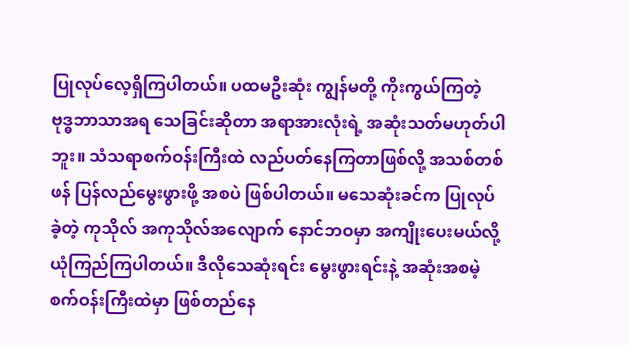ပြုလုပ်လေ့ရှိကြပါတယ်။ ပထမဦးဆုံး ကျွန်မတို့ ကိုးကွယ်ကြတဲ့ ဗုဒ္ဓဘာသာအရ သေခြင်းဆိုတာ အရာအားလုံးရဲ့ အဆုံးသတ်မဟုတ်ပါဘူး။ သံသရာစက်ဝန်းကြီးထဲ လည်ပတ်နေကြတာဖြစ်လို့ အသစ်တစ်ဖန် ပြန်လည်မွေးဖွားဖို့ အစပဲ ဖြစ်ပါတယ်။ မသေဆုံးခင်က ပြုလုပ်ခဲ့တဲ့ ကုသိုလ် အကုသိုလ်အလျောက် နောင်ဘဝမှာ အကျိုးပေးမယ်လို့ ယုံကြည်ကြပါတယ်။ ဒီလိုသေဆုံးရင်း မွေးဖွားရင်းနဲ့ အဆုံးအစမဲ့ စက်ဝန်းကြီးထဲမှာ ဖြစ်တည်နေ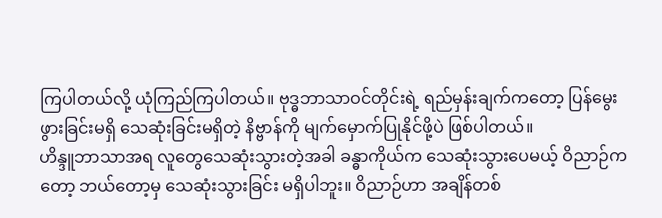ကြပါတယ်လို့ ယုံကြည်ကြပါတယ်။ ဗုဒ္ဓဘာသာဝင်တိုင်းရဲ့ ရည်မှန်းချက်ကတော့ ပြန်မွေးဖွားခြင်းမရှိ သေဆုံးခြင်းမရှိတဲ့ နိဗ္ဗာန်ကို မျက်မှောက်ပြုနိုင်ဖို့ပဲ ဖြစ်ပါတယ်။
ဟိန္ဒူဘာသာအရ လူတွေသေဆုံးသွားတဲ့အခါ ခန္ဓာကိုယ်က သေဆုံးသွားပေမယ့် ဝိညာဉ်ကတော့ ဘယ်တော့မှ သေဆုံးသွားခြင်း မရှိပါဘူး။ ဝိညာဉ်ဟာ အချိန်တစ်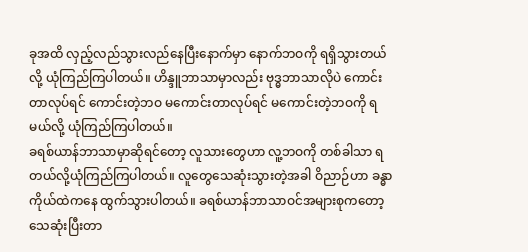ခုအထိ လှည့်လည်သွားလည်နေပြီးနောက်မှာ နောက်ဘဝကို ရရှိသွားတယ်လို့ ယုံကြည်ကြပါတယ်။ ဟိန္ဒူဘာသာမှာလည်း ဗုဒ္ဓဘာသာလိုပဲ ကောင်းတာလုပ်ရင် ကောင်းတဲ့ဘဝ မကောင်းတာလုပ်ရင် မကောင်းတဲ့ဘဝကို ရမယ်လို့ ယုံကြည်ကြပါတယ်။
ခရစ်ယာန်ဘာသာမှာဆိုရင်တော့ လူသားတွေဟာ လူ့ဘဝကို တစ်ခါသာ ရတယ်လို့ယုံကြည်ကြပါတယ်။ လူတွေသေဆုံးသွားတဲ့အခါ ဝိညာဉ်ဟာ ခန္ဓာကိုယ်ထဲကနေ ထွက်သွားပါတယ်။ ခရစ်ယာန်ဘာသာဝင်အများစုကတော့ သေဆုံးပြီးတာ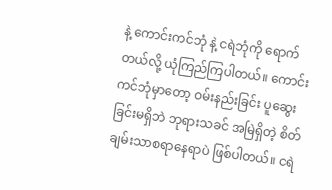နဲ့ ကောင်းကင်ဘုံ နဲ့ ငရဲဘုံကို ရောက်တယ်လို့ ယုံကြည်ကြပါတယ်။ ကောင်းကင်ဘုံမှာတော့ ဝမ်းနည်းခြင်း ပူဆွေးခြင်းမရှိဘဲ ဘုရားသခင် အမြဲရှိတဲ့ စိတ်ချမ်းသာစရာနေရာပဲ ဖြစ်ပါတယ်။ ငရဲ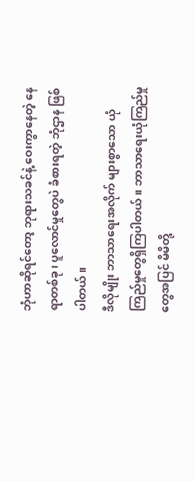ဘုံဟာဆိုရင်တော့ ဘုရားသခင်နဲ့ ဝေးကွာနေတဲ့ နေရာတစ်ခု၊ ပူလောင်မှုတွေပဲ ခံစားရတဲ့ ဘုံဌာန ဖြစ်ပါတယ်။
ဒီလိုမျိုး ဘာသာရေးအလိုက် များစွာသော ယုံကြည်မှုတွေရှိကြပါတယ်။ ဘာသာရေးယုံကြည်မှုတွေအပြင် မိမိတို့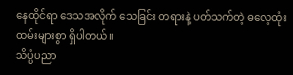နေထိုင်ရာ ဒေသအလိုက် သေခြင်း တရားနဲ့ ပတ်သက်တဲ့ ဓလေ့ထုံးထမ်းများစွာ ရှိပါတယ်။
သိပ္ပံပညာ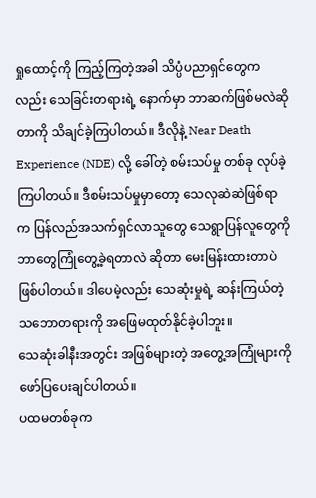ရှုထောင့်ကို ကြည့်ကြတဲ့အခါ သိပ္ပံပညာရှင်တွေကလည်း သေခြင်းတရားရဲ့ နောက်မှာ ဘာဆက်ဖြစ်မလဲဆိုတာကို သိချင်ခဲ့ကြပါတယ်။ ဒီလိုနဲ့ Near Death Experience (NDE) လို့ ခေါ်တဲ့ စမ်းသပ်မှု တစ်ခု လုပ်ခဲ့ကြပါတယ်။ ဒီစမ်းသပ်မှုမှာတော့ သေလုဆဲဆဲဖြစ်ရာက ပြန်လည်အသက်ရှင်လာသူတွေ သေရွာပြန်လူတွေကို ဘာတွေကြုံတွေ့ခဲ့ရတာလဲ ဆိုတာ မေးမြန်းထားတာပဲ ဖြစ်ပါတယ်။ ဒါပေမဲ့လည်း သေဆုံးမှုရဲ့ ဆန်းကြယ်တဲ့သဘောတရားကို အဖြေမထုတ်နိုင်ခဲ့ပါဘူး။
သေဆုံးခါနီးအတွင်း အဖြစ်များတဲ့ အတွေ့အကြုံများကို ဖော်ပြပေးချင်ပါတယ်။
ပထမတစ်ခုက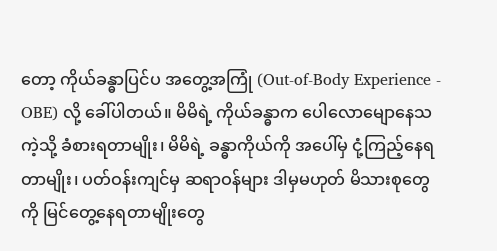တော့ ကိုယ်ခန္ဓာပြင်ပ အတွေ့အကြုံ (Out-of-Body Experience - OBE) လို့ ခေါ်ပါတယ်။ မိမိရဲ့ ကိုယ်ခန္ဓာက ပေါလောမျောနေသကဲ့သို့ ခံစားရတာမျိုး၊ မိမိရဲ့ ခန္ဓာကိုယ်ကို အပေါ်မှ ငုံ့ကြည့်နေရတာမျိုး၊ ပတ်ဝန်းကျင်မှ ဆရာဝန်များ ဒါမှမဟုတ် မိသားစုတွေကို မြင်တွေ့နေရတာမျိုးတွေ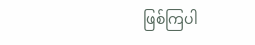ဖြစ်ကြပါ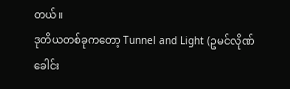တယ်။
ဒုတိယတစ်ခုကတော့ Tunnel and Light (ဥမင်လိုဏ်ခေါင်း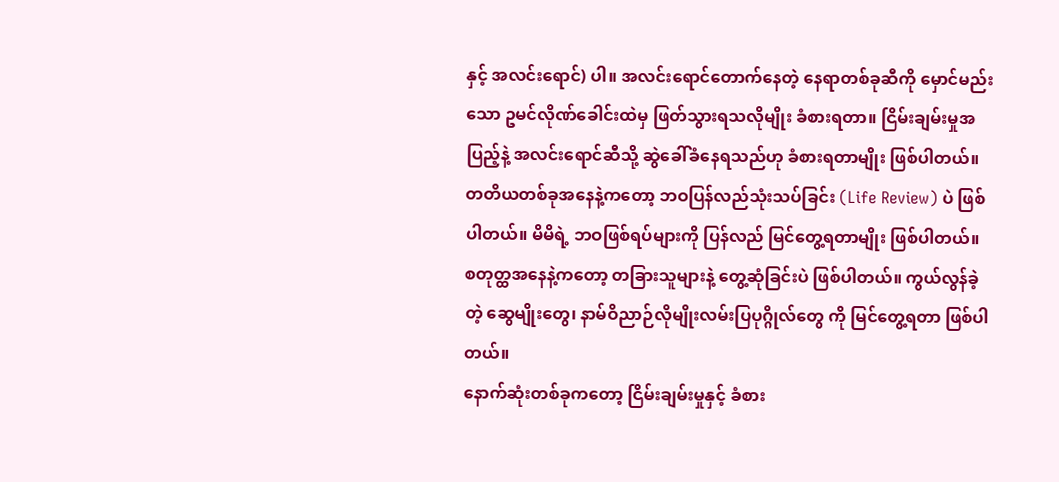နှင့် အလင်းရောင်) ပါ။ အလင်းရောင်တောက်နေတဲ့ နေရာတစ်ခုဆီကို မှောင်မည်းသော ဥမင်လိုဏ်ခေါင်းထဲမှ ဖြတ်သွားရသလိုမျိုး ခံစားရတာ။ ငြိမ်းချမ်းမှုအပြည့်နဲ့ အလင်းရောင်ဆီသို့ ဆွဲခေါ်ခံနေရသည်ဟု ခံစားရတာမျိုး ဖြစ်ပါတယ်။
တတိယတစ်ခုအနေနဲ့ကတော့ ဘဝပြန်လည်သုံးသပ်ခြင်း (Life Review) ပဲ ဖြစ်ပါတယ်။ မိမိရဲ့ ဘဝဖြစ်ရပ်များကို ပြန်လည် မြင်တွေ့ရတာမျိုး ဖြစ်ပါတယ်။
စတုတ္ထအနေနဲ့ကတော့ တခြားသူများနဲ့ တွေ့ဆုံခြင်းပဲ ဖြစ်ပါတယ်။ ကွယ်လွန်ခဲ့တဲ့ ဆွေမျိုးတွေ၊ နာမ်ဝိညာဉ်လိုမျိုးလမ်းပြပုဂ္ဂိုလ်တွေ ကို မြင်တွေ့ရတာ ဖြစ်ပါတယ်။
နောက်ဆုံးတစ်ခုကတော့ ငြိမ်းချမ်းမှုနှင့် ခံစား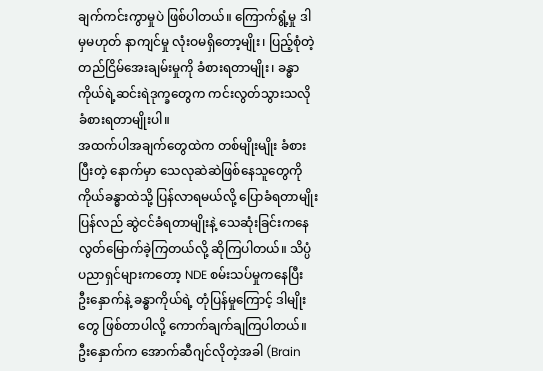ချက်ကင်းကွာမှုပဲ ဖြစ်ပါတယ်။ ကြောက်ရွံ့မှု ဒါမှမဟုတ် နာကျင်မှု လုံးဝမရှိတော့မျိုး၊ ပြည့်စုံတဲ့ တည်ငြိမ်အေးချမ်းမှုကို ခံစားရတာမျိုး၊ ခန္ဓာကိုယ်ရဲ့ဆင်းရဲဒုက္ခတွေက ကင်းလွတ်သွားသလို ခံစားရတာမျိုးပါ။
အထက်ပါအချက်တွေထဲက တစ်မျိုးမျိုး ခံစားပြီးတဲ့ နောက်မှာ သေလုဆဲဆဲဖြစ်နေသူတွေကိုကိုယ်ခန္ဓာထဲသို့ ပြန်လာရမယ်လို့ ပြောခံရတာမျိုး ပြန်လည် ဆွဲငင်ခံရတာမျိုးနဲ့ သေဆုံးခြင်းကနေ လွတ်မြောက်ခဲ့ကြတယ်လို့ ဆိုကြပါတယ်။ သိပ္ပံပညာရှင်များကတော့ NDE စမ်းသပ်မှုကနေပြီး ဦးနှောက်နဲ့ ခန္ဓာကိုယ်ရဲ့ တုံပြန်မှုကြောင့် ဒါမျိုးတွေ ဖြစ်တာပါလို့ ကောက်ချက်ချကြပါတယ်။ ဦးနှောက်က အောက်ဆီဂျင်လိုတဲ့အခါ (Brain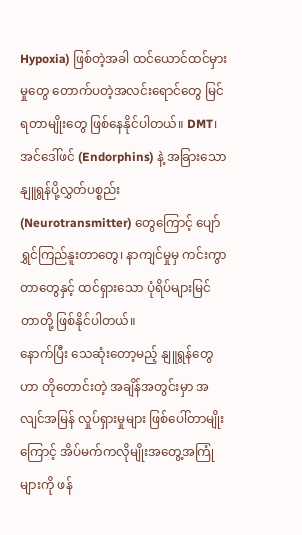Hypoxia) ဖြစ်တဲ့အခါ ထင်ယောင်ထင်မှားမှုတွေ တောက်ပတဲ့အလင်းရောင်တွေ မြင်ရတာမျိုးတွေ ဖြစ်နေနိုင်ပါတယ်။ DMT၊ အင်ဒေါ်ဖင် (Endorphins) နဲ့ အခြားသော နျူရွန်ပို့လွှတ်ပစ္စည်း (Neurotransmitter) တွေကြောင့် ပျော်ရွှင်ကြည်နူးတာတွေ၊ နာကျင်မှုမှ ကင်းကွာတာတွေနှင့် ထင်ရှားသော ပုံရိပ်များမြင်တာတို့ ဖြစ်နိုင်ပါတယ်။
နောက်ပြီး သေဆုံးတော့မည့် နျူရွန်တွေဟာ တိုတောင်းတဲ့ အချိန်အတွင်းမှာ အလျင်အမြန် လှုပ်ရှားမှုများ ဖြစ်ပေါ်တာမျိုးကြောင့် အိပ်မက်ကလိုမျိုးအတွေ့အကြုံများကို ဖန်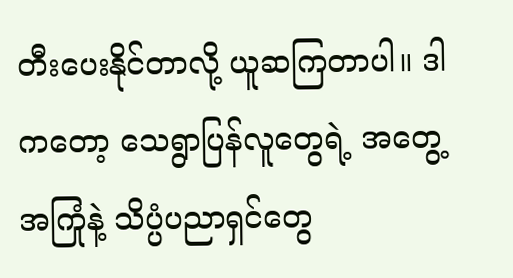တီးပေးနိုင်တာလို့ ယူဆကြတာပါ။ ဒါကတော့ သေရွာပြန်လူတွေရဲ့ အတွေ့အကြုံနဲ့ သိပ္ပံပညာရှင်တွေ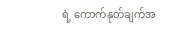ရဲ့ ကောက်နုတ်ချက်အ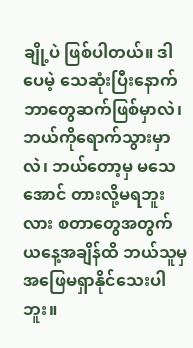ချို့ပဲ ဖြစ်ပါတယ်။ ဒါပေမဲ့ သေဆုံးပြီးနောက် ဘာတွေဆက်ဖြစ်မှာလဲ၊ ဘယ်ကိုရောက်သွားမှာလဲ၊ ဘယ်တော့မှ မသေအောင် တားလို့မရဘူးလား စတာတွေအတွက် ယနေ့အချိန်ထိ ဘယ်သူမှ အဖြေမရှာနိုင်သေးပါဘူး။